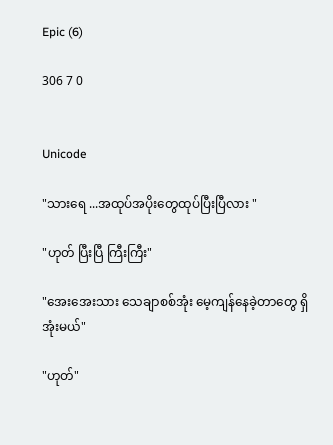Epic (6)

306 7 0


Unicode

"သားရေ ...အထုပ်အပိုးတွေထုပ်ပြီးပြီလား "

"ဟုတ် ပြီးပြီ ကြီးကြီး"

"အေးအေးသား သေချာစစ်အုံး မေ့ကျန်နေခဲ့တာတွေ ရှိအုံးမယ်"

"ဟုတ်"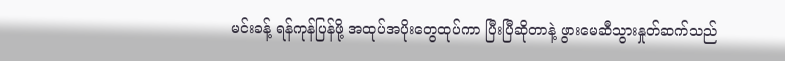မင်းခန့် ရန်ကုန်ပြန်ဖို့ အထုပ်အပိုးတွေထုပ်ကာ ပြီးပြီဆိုတာနဲ့ ဖွားမေဆီသွားနှုတ်ဆက်သည်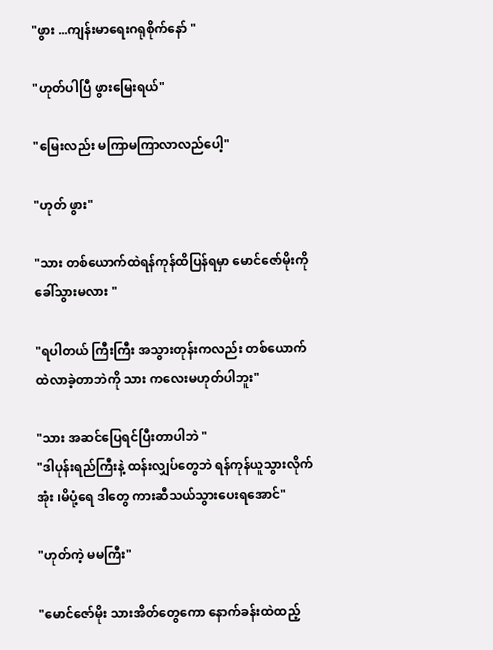"ဖွား ...ကျန်းမာရေးဂရုစိုက်နော် "

"ဟုတ်ပါပြီ ဖွားမြေးရယ်"

"မြေးလည်း မကြာမကြာလာလည်ပေါ့"

"ဟုတ် ဖွား"

"သား တစ်ယောက်ထဲရန်ကုန်ထိပြန်ရမှာ မောင်ဇော်မိုးကို ခေါ်သွားမလား "

"ရပါတယ် ကြီးကြီး အသွားတုန်းကလည်း တစ်ယောက်ထဲလာခဲ့တာဘဲကို သား ကလေးမဟုတ်ပါဘူး"

"သား အဆင်ပြေရင်ပြီးတာပါဘဲ "
"ဒါပုန်းရည်ကြီးနဲ့ ထန်းလျှပ်တွေဘဲ ရန်ကုန်ယူသွားလိုက်အုံး ၊မိပုံ့ရေ ဒါတွေ ကားဆီသယ်သွားပေးရအောင်"

"ဟုတ်ကဲ့ မမကြီး"

"မောင်ဇော်မိုး သားအိတ်တွေကော နောက်ခန်းထဲထည့်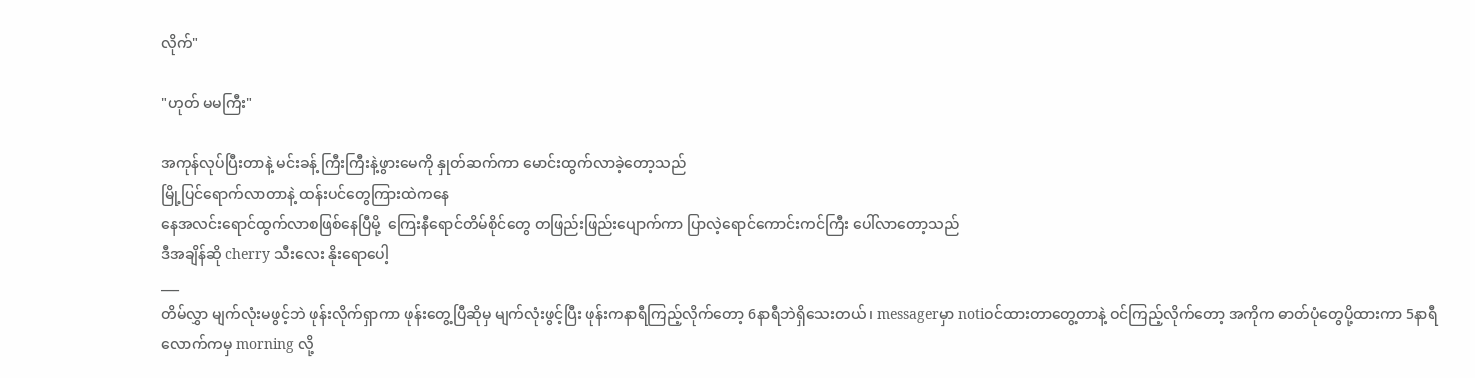လိုက်"

"ဟုတ် မမကြီး"

အကုန်လုပ်ပြီးတာနဲ့ မင်းခန့် ကြီးကြီးနဲ့ဖွားမေကို နှုတ်ဆက်ကာ မောင်းထွက်လာခဲ့တော့သည်
မြို့ပြင်ရောက်လာတာနဲ့ ထန်းပင်တွေကြားထဲကနေ
နေအလင်းရောင်ထွက်လာစဖြစ်နေပြီမို့  ကြေးနီရောင်တိမ်စိုင်တွေ တဖြည်းဖြည်းပျောက်ကာ ပြာလဲ့ရောင်ကောင်းကင်ကြီး ပေါ်လာတော့သည်
ဒီအချိန်ဆို cherry သီးလေး နိုးရောပေါ့
___
တိမ်လွှာ မျက်လုံးမဖွင့်ဘဲ ဖုန်းလိုက်ရှာကာ ဖုန်းတွေ့ပြီဆိုမှ မျက်လုံးဖွင့်ပြီး ဖုန်းကနာရီကြည့်လိုက်တော့ 6နာရီဘဲရှိသေးတယ်၊ messagerမှာ notiဝင်ထားတာတွေ့တာနဲ့ ဝင်ကြည့်လိုက်တော့ အကိုက ဓာတ်ပုံတွေပို့ထားကာ 5နာရီလောက်ကမှ morning လို့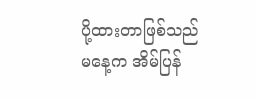ပို့ထားတာဖြစ်သည်
မနေ့က အိမ်ပြန်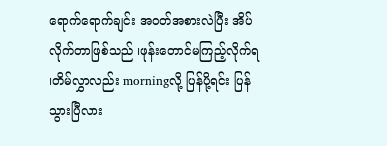ရောက်ရောက်ချင်း အဝတ်အစားလဲပြီး အိပ်လိုက်တာဖြစ်သည် ၊ဖုန်းတောင်မကြည့်လိုက်ရ ၊တိမ်လွှာလည်း morningလို့ ပြန်ပို့ရင်း ပြန်သွားပြီလား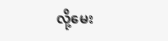လို့မေး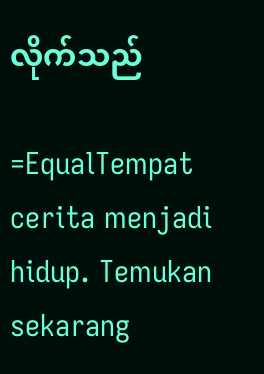လိုက်သည်

=EqualTempat cerita menjadi hidup. Temukan sekarang